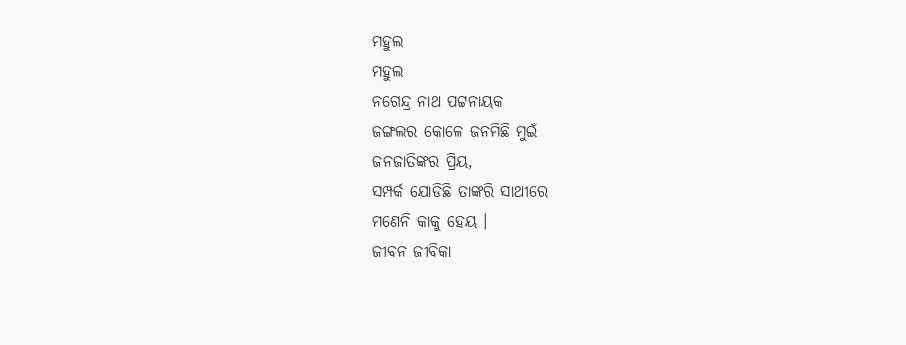ମହୁଲ
ମହୁଲ
ନଗେନ୍ଦ୍ର ନାଥ ପଟ୍ଟନାୟକ
ଜଙ୍ଗଲର କୋଳେ ଜନମିଛି ମୁଇଁ
ଜନଜାତିଙ୍କର ପ୍ରିୟ,
ସମ୍ପର୍କ ଯୋଡିଛି ତାଙ୍କରି ସାଥୀରେ
ମଣେନି କାକୁ ହେୟ ।
ଜୀବନ ଜୀବିକା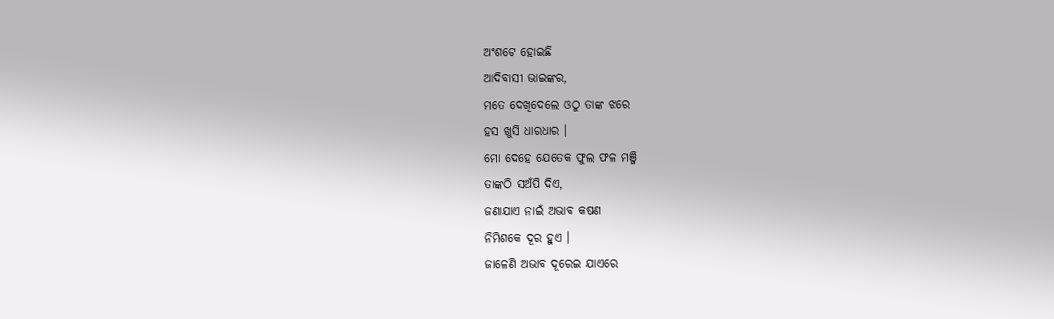ଅଂଶଟେ ହୋଇଛି
ଆଦିବାସୀ ଭାଇଙ୍କର,
ମତେ ଦେଖିଦେଲେ ଓଠୁ ତାଙ୍କ ଝରେ
ହସ ଖୁସି ଧାରଧାର ।
ମୋ ଦେହେ ଯେତେକ ଫୁଲ ଫଳ ମଞ୍ଜି
ତାଙ୍କଠି ସଅଁପି ଦିଏ,
ଜଣାଯାଏ ନାଇଁ ଅଭାବ କଷଣ
ନିମିଶକେ ଦୂର ହୁଏ ।
ଜାଳେଣି ଅଭାବ ଦୂରେଇ ଯାଏରେ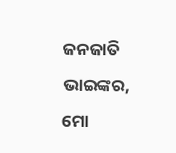ଜନଜାତି ଭାଇଙ୍କର,
ମୋ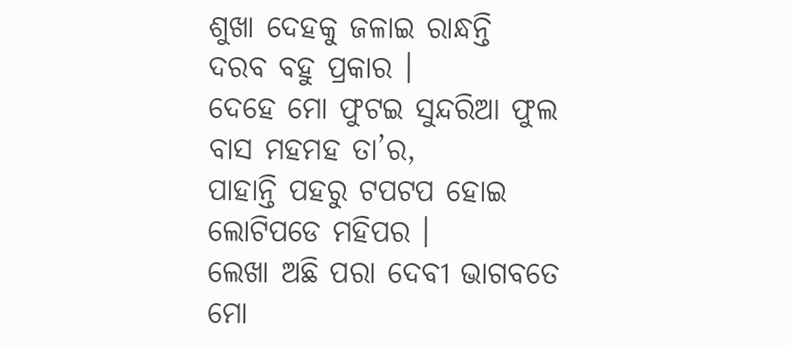ଶୁଖା ଦେହକୁ ଜଳାଇ ରାନ୍ଧନ୍ତି
ଦରବ ବହୁ ପ୍ରକାର ।
ଦେହେ ମୋ ଫୁଟଇ ସୁନ୍ଦରିଆ ଫୁଲ
ବାସ ମହମହ ତା’ର,
ପାହାନ୍ତି ପହରୁ ଟପଟପ ହୋଇ
ଲୋଟିପଡେ ମହିପର ।
ଲେଖା ଅଛି ପରା ଦେବୀ ଭାଗବତେ
ମୋ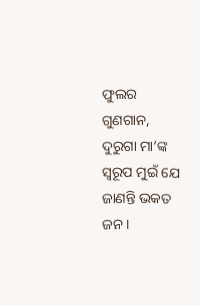ଫୁଲର ଗୁଣଗାନ,
ଦୁରୁଗା ମା’ଙ୍କ ସ୍ୱରୂପ ମୁଇଁ ଯେ
ଜାଣନ୍ତି ଭକତ ଜନ ।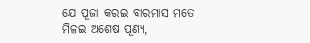ଯେ ପୂଜା କରଇ ବାରମାସ ମତେ
ମିଳଇ ଅଶେଷ ପୂଣ୍ୟ,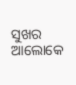ସୁଖର ଆଲୋକେ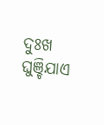ଦୁଃଖ ଘୁଞ୍ଚିଯାଏ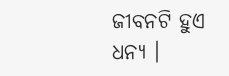ଜୀବନଟି ହୁଏ ଧନ୍ୟ ।